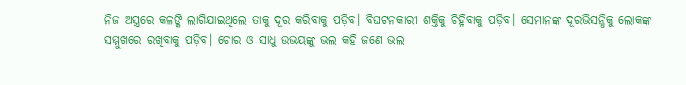ନିଜ ଅସ୍ତ୍ରରେ କଳଙ୍କି ଲାଗିଯାଇଥିଲେ ତାକୁ ଦୂର କରିବାକୁ ପଡ଼ିବ। ବିଘଟନକାରୀ ଶକ୍ତିକୁ ଚିହ୍ନିବାକୁ ପଡ଼ିବ। ସେମାନଙ୍କ ଦୂରଭିସନ୍ଧିକୁ ଲୋକଙ୍କ ସମ୍ମୁଖରେ ରଖିବାକୁ ପଡ଼ିବ। ଚୋର ଓ ସାଧୁ ଉଭୟଙ୍କୁ ଭଲ କହି ଜଣେ ଭଲ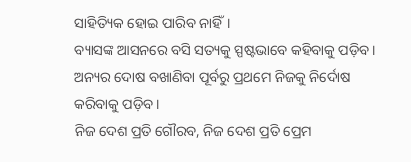ସାହିତ୍ୟିକ ହୋଇ ପାରିବ ନାହିଁ।
ବ୍ୟାସଙ୍କ ଆସନରେ ବସି ସତ୍ୟକୁ ସ୍ପଷ୍ଟଭାବେ କହିବାକୁ ପଡ଼ିବ। ଅନ୍ୟର ଦୋଷ ବଖାଣିବା ପୂର୍ବରୁ ପ୍ରଥମେ ନିଜକୁ ନିର୍ଦୋଷ କରିବାକୁ ପଡ଼ିବ।
ନିଜ ଦେଶ ପ୍ରତି ଗୌରବ, ନିଜ ଦେଶ ପ୍ରତି ପ୍ରେମ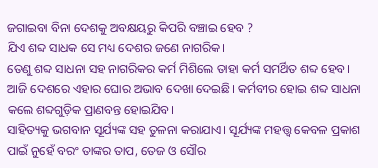ଜଗାଇବା ବିନା ଦେଶକୁ ଅବକ୍ଷୟରୁ କିପରି ବଞ୍ଚାଇ ହେବ ?
ଯିଏ ଶବ୍ଦ ସାଧକ ସେ ମଧ୍ୟ ଦେଶର ଜଣେ ନାଗରିକ।
ତେଣୁ ଶବ୍ଦ ସାଧନା ସହ ନାଗରିକର କର୍ମ ମିଶିଲେ ତାହା କର୍ମ ସମର୍ଥିତ ଶବ୍ଦ ହେବ। ଆଜି ଦେଶରେ ଏହାର ଘୋର ଅଭାବ ଦେଖା ଦେଇଛି। କର୍ମବୀର ହୋଇ ଶବ୍ଦ ସାଧନା କଲେ ଶବ୍ଦଗୁଡ଼ିକ ପ୍ରାଣବନ୍ତ ହୋଇଯିବ।
ସାହିତ୍ୟକୁ ଭଗବାନ ସୂର୍ଯ୍ୟଙ୍କ ସହ ତୁଳନା କରାଯାଏ। ସୂର୍ଯ୍ୟଙ୍କ ମହତ୍ତ୍ୱ କେବଳ ପ୍ରକାଶ ପାଇଁ ନୁହେଁ ବରଂ ତାଙ୍କର ତାପ, ତେଜ ଓ ସୌର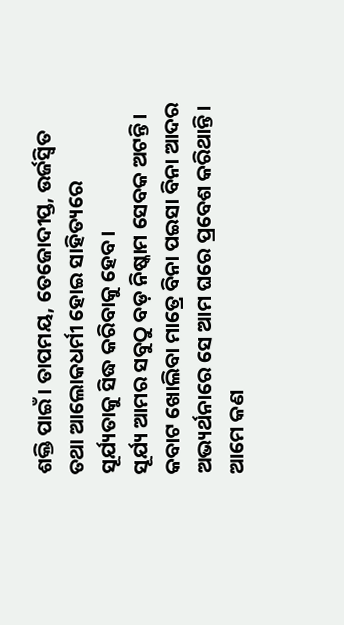ଶକ୍ତି ପାଇଁ। ତାପମୟ, ତେଜୋଦୀପ୍ତ, ଉର୍ଜସ୍ୱିତ ତଥା ଆଲୋକଧର୍ମୀ ହୋଇ ସାହିତ୍ୟରେ ସୂର୍ଯ୍ୟତାକୁ ସିଦ୍ଧ କରିବାକୁ ହେବ।
ସୂର୍ଯ୍ୟ ଆମର ସବୁଠୁ ବଡ଼ ନିଷ୍କାମ ସେବକ ଅଟନ୍ତି। କବାଟ ଖୋଲିବା ମାତ୍ରେ ବିନା ପଇସା ବିନା ଆଦର ଅଭ୍ୟର୍ଥନାରେ ସେ ଆମ ଘରେ ପ୍ରବେଶ କରିଥାନ୍ତି।
ଆମେ କଣ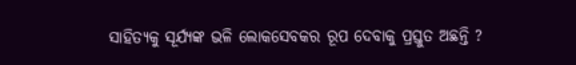ସାହିତ୍ୟକୁ ସୂର୍ଯ୍ୟଙ୍କ ଭଳି ଲୋକସେବକର ରୂପ ଦେବାକୁ ପ୍ରସ୍ତୁତ ଅଛନ୍ତି ?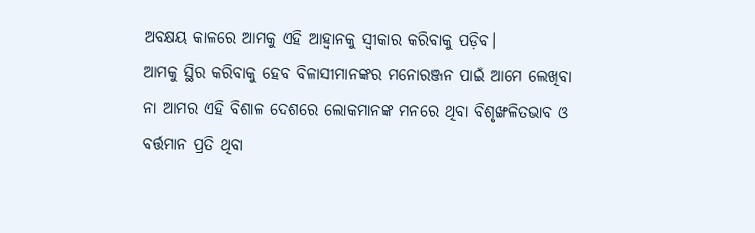ଅବକ୍ଷୟ କାଳରେ ଆମକୁ ଏହି ଆହ୍ୱାନକୁ ସ୍ୱୀକାର କରିବାକୁ ପଡ଼ିବ।
ଆମକୁ ସ୍ଥିର କରିବାକୁ ହେବ ବିଳାସୀମାନଙ୍କର ମନୋରଞ୍ଜନ ପାଇଁ ଆମେ ଲେଖିବା ନା ଆମର ଏହି ବିଶାଳ ଦେଶରେ ଲୋକମାନଙ୍କ ମନରେ ଥିବା ବିଶୃଙ୍ଖଳିତଭାବ ଓ ବର୍ତ୍ତମାନ ପ୍ରତି ଥିବା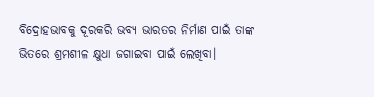ବିଦ୍ରୋହଭାବକୁ ଦୂରକରି ଭବ୍ୟ ଭାରତର ନିର୍ମାଣ ପାଇଁ ତାଙ୍କ ଭିତରେ ଶ୍ରମଶୀଳ କ୍ଷୁଧା ଜଗାଇବା ପାଇଁ ଲେଖିବା।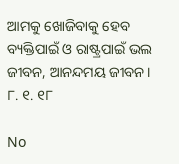ଆମକୁ ଖୋଜିବାକୁ ହେବ ବ୍ୟକ୍ତିପାଇଁ ଓ ରାଷ୍ଟ୍ରପାଇଁ ଭଲ ଜୀବନ, ଆନନ୍ଦମୟ ଜୀବନ।
୮. ୧. ୧୮

No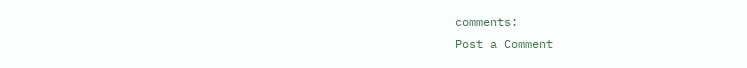comments:
Post a Comment